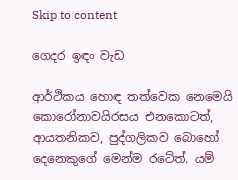Skip to content

ගෙදර ඉඳං වැඩ

ආර්ථිකය හොඳ තත්වෙක නෙමෙයි කොරෝනාවයිරසය එනකොටත්, ආයතනිකව, පුද්ගලිකව බොහෝ දෙනෙකුගේ මෙන්ම රටේත්. යම්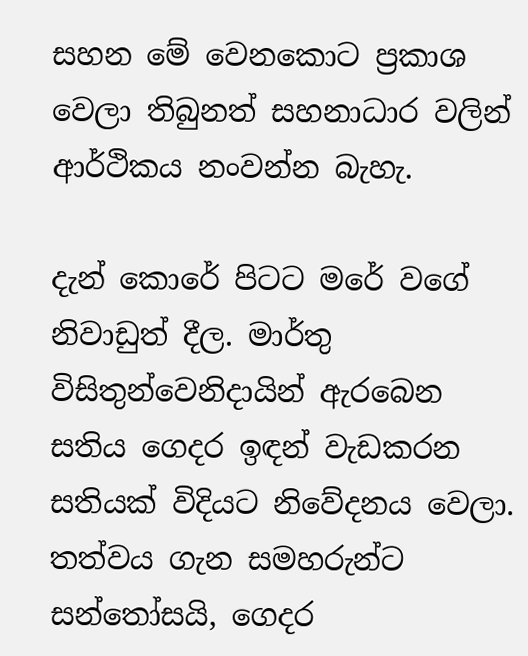සහන මේ වෙනකොට ප්‍රකාශ වෙලා තිබුනත් සහනාධාර වලින් ආර්ථිකය නංවන්න බැහැ.

දැන් කොරේ පිටට මරේ වගේ නිවාඩුත් දීල. මාර්තු විසිතුන්වෙනිදායින් ඇරබෙන සතිය ගෙදර ඉඳන් වැඩකරන සතියක් විදියට නිවේදනය වෙලා. තත්වය ගැන සමහරුන්ට සන්තෝසයි, ගෙදර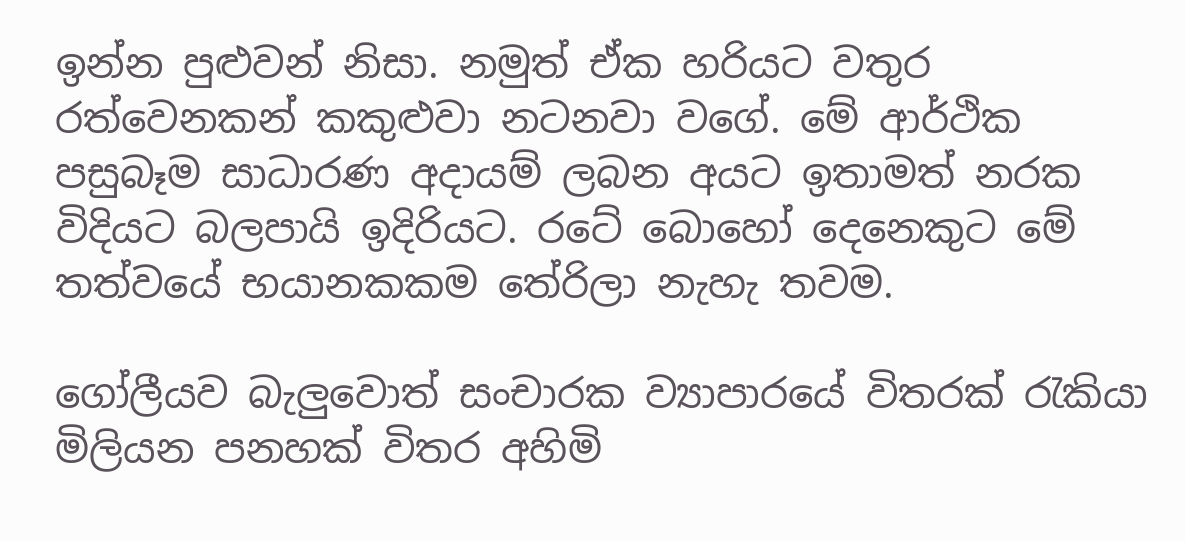ඉන්න පුළුවන් නිසා. නමුත් ඒක හරියට වතුර රත්වෙනකන් කකුළුවා නටනවා වගේ. මේ ආර්ථික පසුබෑම සාධාරණ අදායම් ලබන අයට ඉතාමත් නරක විදියට බලපායි ඉදිරියට. රටේ බොහෝ දෙනෙකුට මේ තත්වයේ භයානකකම තේරිලා නැහැ තවම.

ගෝලීයව බැලුවොත් සංචාරක ව්‍යාපාරයේ විතරක් රැකියා මිලියන පනහක් විතර අහිමි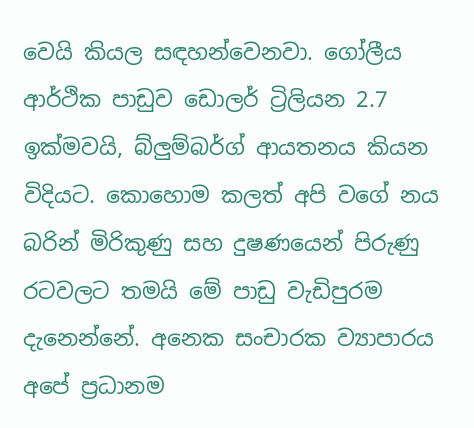වෙයි කියල සඳහන්වෙනවා. ගෝලීය ආර්ථික පාඩුව ඩොලර් ට්‍රිලියන 2.7 ඉක්මවයි, බ්ලුම්බර්ග් ආයතනය කියන විදියට. කොහොම කලත් අපි වගේ නය බරින් මිරිකුණු සහ දුෂණයෙන් පිරුණු රටවලට තමයි මේ පාඩු වැඩිපුරම දැනෙන්නේ. අනෙක සංචාරක ව්‍යාපාරය අපේ ප්‍රධානම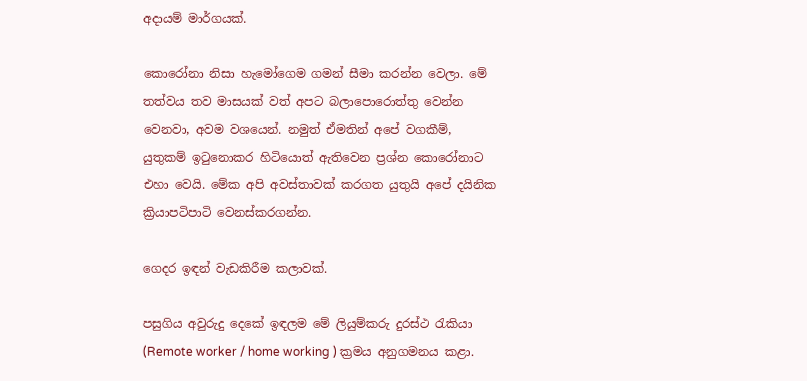අදායම් මාර්ගයක්.

කොරෝනා නිසා හැමෝගෙම ගමන් සීමා කරන්න වෙලා. මේ තත්වය තව මාසයක් වත් අපට බලාපොරොත්තු වෙන්න වෙනවා, අවම වශයෙන්. නමුත් ඒමතින් අපේ වගකීම්, යුතුකම් ඉටුනොකර හිටියොත් ඇතිවෙන ප්‍රශ්න කොරෝනාට එහා වෙයි. මේක අපි අවස්තාවක් කරගත යුතුයි අපේ දයිනික ක්‍රියාපටිපාටි වෙනස්කරගන්න.

ගෙදර ඉඳන් වැඩකිරීම කලාවක්.

පසුගිය අවුරුදු දෙකේ ඉඳලම මේ ලියුම්කරු දුරස්ථ රැකියා (Remote worker / home working ) ක්‍රමය අනුගමනය කළා.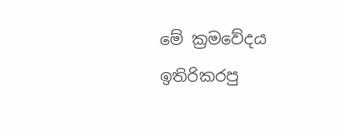මේ ක්‍රමවේදය ඉතිරිකරපු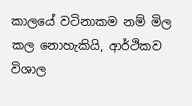කාලයේ වටිනාකම නම් මිල කල නොහැකියි, ආර්ථිකව විශාල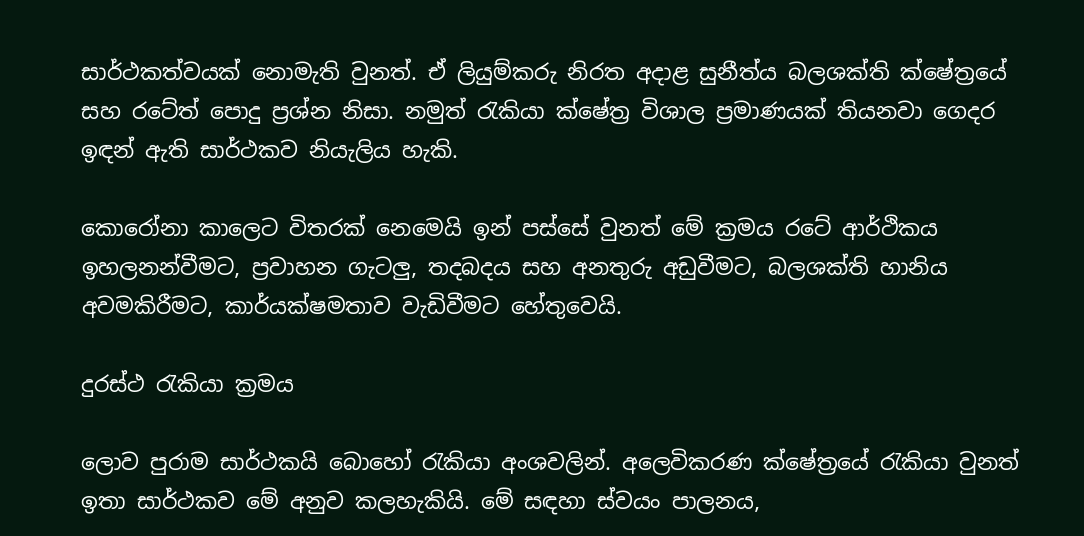සාර්ථකත්වයක් නොමැති වුනත්. ඒ ලියුම්කරු නිරත අදාළ සුනීත්ය බලශක්ති ක්ෂේත්‍රයේ සහ රටේත් පොදු ප්‍රශ්න නිසා. නමුත් රැකියා ක්ෂේත්‍ර විශාල ප්‍රමාණයක් තියනවා ගෙදර ඉඳන් ඇති සාර්ථකව නියැලිය හැකි.

කොරෝනා කාලෙට විතරක් නෙමෙයි ඉන් පස්සේ වුනත් මේ ක්‍රමය රටේ ආර්ථිකය ඉහලනන්වීමට, ප්‍රවාහන ගැටලු, තදබදය සහ අනතුරු අඩුවීමට, බලශක්ති හානිය අවමකිරීමට, කාර්යක්ෂමතාව වැඩිවීමට හේතුවෙයි.

දුරස්ථ රැකියා ක්‍රමය

ලොව පුරාම සාර්ථකයි බොහෝ රැකියා අංශවලින්. අලෙවිකරණ ක්ෂේත්‍රයේ රැකියා වුනත් ඉතා සාර්ථකව මේ අනුව කලහැකියි. මේ සඳහා ස්වයං පාලනය,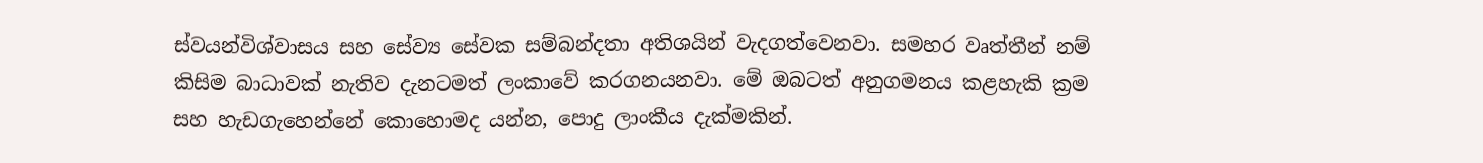ස්වයන්විශ්වාසය සහ සේව්‍ය සේවක සම්බන්දතා අතිශයින් වැදගත්වෙනවා. සමහර වෘත්තීන් නම් කිසිම බාධාවක් නැතිව දැනටමත් ලංකාවේ කරගනයනවා. මේ ඔබටත් අනුගමනය කළහැකි ක්‍රම සහ හැඩගැහෙන්නේ කොහොමද යන්න, පොදු ලාංකීය දැක්මකින්.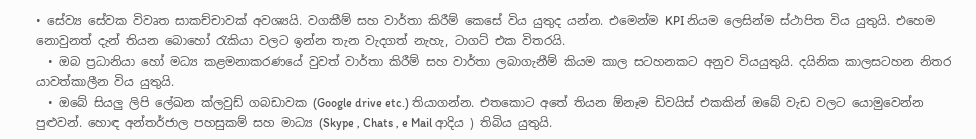• සේව්‍ය සේවක විවෘත සාකච්චාවක් අවශ්‍යයි. වගකීම් සහ වාර්තා කිරීම් කෙසේ විය යුතුද යන්න. එමෙන්ම KPI නියම ලෙසින්ම ස්ථාපිත විය යුතුයි. එහෙම නොවුනත් දැන් තියන බොහෝ රැකියා වලට ඉන්න තැන වැදගත් නැහැ, ටාගට් එක විතරයි.
  • ඔබ ප්‍රධානියා හෝ මධ්‍ය කළමනාකරණයේ වුවත් වාර්තා කිරීම් සහ වාර්තා ලබාගැනීම් කියම කාල සටහනකට අනුව වියයුතුයි. දයිනික කාලසටහන නිතර යාවත්කාලීන විය යුතුයි.
  • ඔබේ සියලු ලිපි ලේඛන ක්ලවුඩ් ගබඩාවක (Google drive etc.) තියාගන්න. එතකොට අතේ තියන ඕනෑම ඩිවයිස් එකකින් ඔබේ වැඩ වලට යොමුවෙන්න පුළුවන්. හොඳ අන්තර්ජාල පහසුකම් සහ මාධ්‍ය (Skype , Chats , e Mail ආදිය ) තිබිය යුතුයි.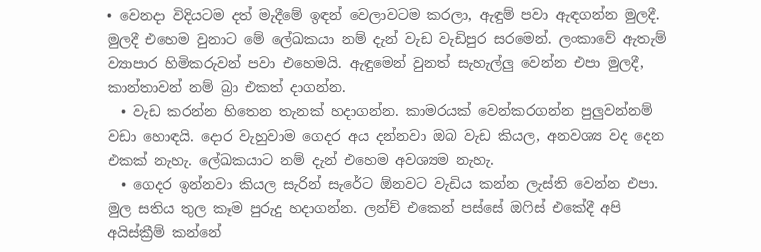• වෙනදා විදියටම දත් මැදීමේ ඉඳන් වෙලාවටම කරලා, ඇඳුම් පවා ඇඳගන්න මුලදී. මුලදී එහෙම වුනාට මේ ලේඛකයා නම් දැන් වැඩ වැඩිපුර සරමෙන්. ලංකාවේ ඇතැම් ව්‍යාපාර හිමිකරුවන් පවා එහෙමයි. ඇඳුමෙන් වුනත් සැහැල්ලු වෙන්න එපා මුලදී, කාන්තාවන් නම් බ්‍රා එකත් දාගන්න.
  • වැඩ කරන්න හිතෙන තැනක් හදාගන්න. කාමරයක් වෙන්කරගන්න පුලුවන්නම් වඩා හොඳයි. දොර වැහුවාම ගෙදර අය දන්නවා ඔබ වැඩ කියල, අනවශ්‍ය වද දෙන එකක් නැහැ. ලේඛකයාට නම් දැන් එහෙම අවශ්‍යම නැහැ.
  • ගෙදර ඉන්නවා කියල සැරින් සැරේට ඕනවට වැඩිය කන්න ලැස්ති වෙන්න එපා. මුල සතිය තුල කෑම පුරුදු හදාගන්න. ලන්ච් එකෙන් පස්සේ ඔෆිස් එකේදී අපි අයිස්ක්‍රීම් කන්නේ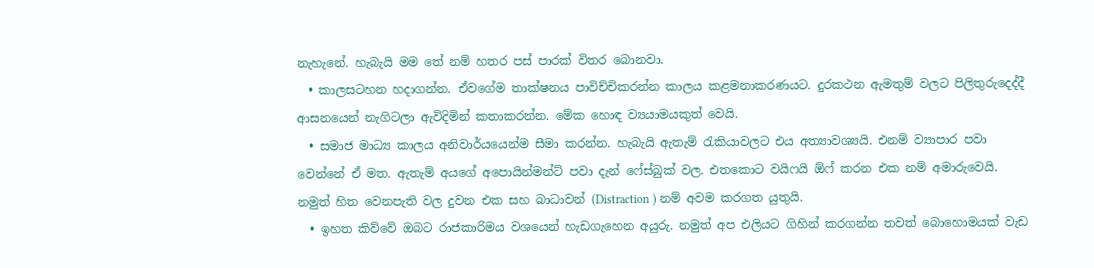නැහැනේ. හැබැයි මම තේ නම් හතර පස් පාරක් විතර බොනවා.
  • කාලසටහන හදාගන්න. ඒවගේම තාක්ෂනය පාවිච්චිකරන්න කාලය කළමනාකරණයට. දුරකථන ඇමතුම් වලට පිලිතුරුදෙද්දී ආසනයෙන් නැගිටලා ඇවිදිමින් කතාකරන්න. මේක හොඳ ව්‍යයාමයකුත් වෙයි.
  • සමාජ මාධ්‍ය කාලය අනිවාර්යයෙන්ම සීමා කරන්න. හැබැයි ඇතැම් රැකියාවලට එය අත්‍යාවශ්‍යයි. එනම් ව්‍යාපාර පවා වෙන්නේ ඒ මත. ඇතැම් අයගේ අපොයින්මන්ට් පවා දැන් ෆේස්බුක් වල. එතකොට වයිෆයි ඕෆ් කරන එක නම් අමාරුවෙයි. නමුත් හිත වෙනපැති වල දුවන එක සහ බාධාවන් (Distraction ) නම් අවම කරගත යුතුයි.
  • ඉහත කිව්වේ ඔබට රාජකාරිමය වශයෙන් හැඩගැහෙන අයුරු. නමුත් අප එලියට ගිහින් කරගන්න තවත් බොහොමයක් වැඩ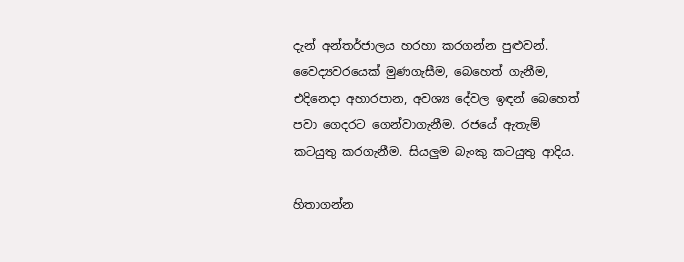දැන් අන්තර්ජාලය හරහා කරගන්න පුළුවන්. වෛද්‍යවරයෙක් මුණගැසීම, බෙහෙත් ගැනීම, එදිනෙදා අහාරපාන, අවශ්‍ය දේවල ඉඳන් බෙහෙත් පවා ගෙදරට ගෙන්වාගැනීම. රජයේ ඇතැම් කටයුතු කරගැනීම. සියලුම බැංකු කටයුතු ආදිය.

හිතාගන්න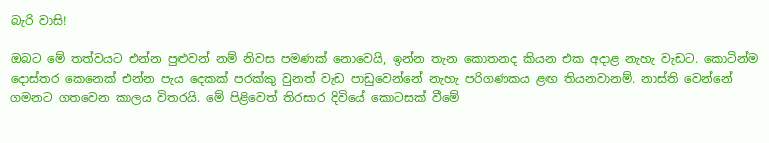බැරි වාසි!

ඔබට මේ තත්වයට එන්න පුළුවන් නම් නිවස පමණක් නොවෙයි, ඉන්න තැන කොතනද කියන එක අදාළ නැහැ වැඩට. කොටින්ම දොස්තර කෙනෙක් එන්න පැය දෙකක් පරක්කු වුනත් වැඩ පාඩුවෙන්නේ නැහැ පරිගණකය ළඟ තියනවානම්. නාස්ති වෙන්නේ ගමනට ගතවෙන කාලය විතරයි. මේ පිළිවෙත් තිරසාර දිවියේ කොටසක් වීමේ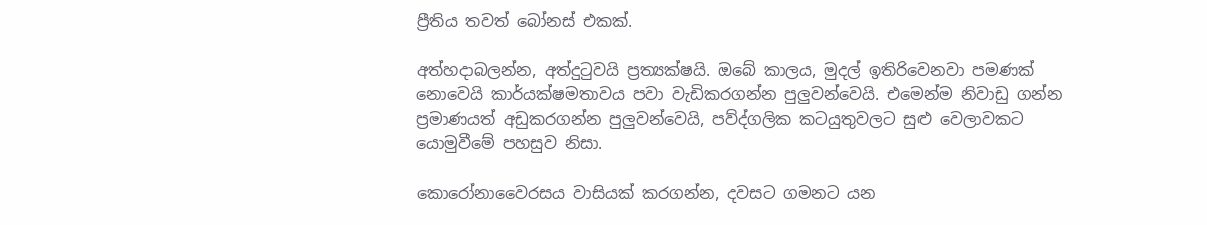ප්‍රීතිය තවත් බෝනස් එකක්.

අත්හදාබලන්න, අත්දුටුවයි ප්‍රත්‍යක්ෂයි. ඔබේ කාලය, මුදල් ඉතිරිවෙනවා පමණක් නොවෙයි කාර්යක්ෂමතාවය පවා වැඩිකරගන්න පුලුවන්වෙයි. එමෙන්ම නිවාඩු ගන්න ප්‍රමාණයත් අඩුකරගන්න පුලුවන්වෙයි, පව්ද්ගලික කටයුතුවලට සුළු වෙලාවකට යොමුවීමේ පහසුව නිසා.

කොරෝනාවෛරසය වාසියක් කරගන්න, දවසට ගමනට යන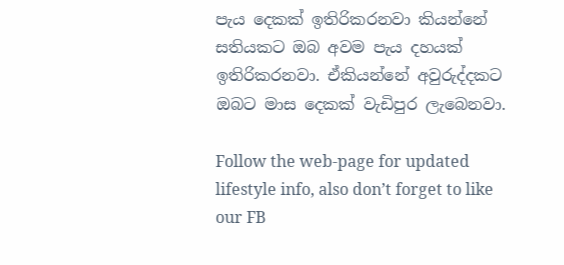පැය දෙකක් ඉතිරිකරනවා කියන්නේ සතියකට ඔබ අවම පැය දහයක් ඉතිරිකරනවා. ඒකියන්නේ අවුරුද්දකට ඔබට මාස දෙකක් වැඩිපුර ලැබෙනවා.

Follow the web-page for updated lifestyle info, also don’t forget to like our FB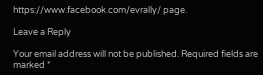https://www.facebook.com/evrally/ page.

Leave a Reply

Your email address will not be published. Required fields are marked *